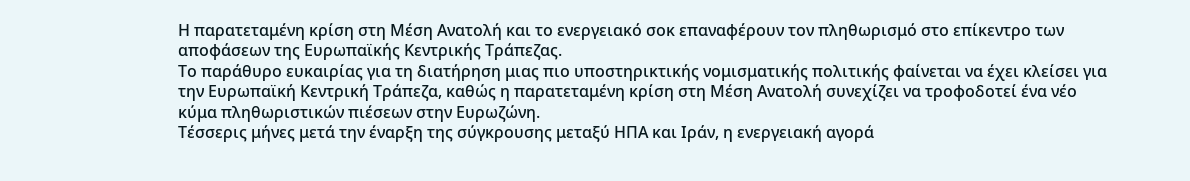Η παρατεταμένη κρίση στη Μέση Ανατολή και το ενεργειακό σοκ επαναφέρουν τον πληθωρισμό στο επίκεντρο των αποφάσεων της Ευρωπαϊκής Κεντρικής Τράπεζας.
Το παράθυρο ευκαιρίας για τη διατήρηση μιας πιο υποστηρικτικής νομισματικής πολιτικής φαίνεται να έχει κλείσει για την Ευρωπαϊκή Κεντρική Τράπεζα, καθώς η παρατεταμένη κρίση στη Μέση Ανατολή συνεχίζει να τροφοδοτεί ένα νέο κύμα πληθωριστικών πιέσεων στην Ευρωζώνη.
Τέσσερις μήνες μετά την έναρξη της σύγκρουσης μεταξύ ΗΠΑ και Ιράν, η ενεργειακή αγορά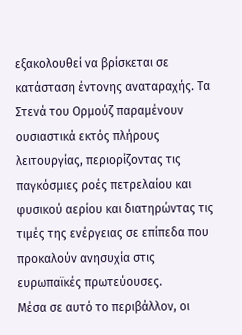εξακολουθεί να βρίσκεται σε κατάσταση έντονης αναταραχής. Τα Στενά του Ορμούζ παραμένουν ουσιαστικά εκτός πλήρους λειτουργίας, περιορίζοντας τις παγκόσμιες ροές πετρελαίου και φυσικού αερίου και διατηρώντας τις τιμές της ενέργειας σε επίπεδα που προκαλούν ανησυχία στις ευρωπαϊκές πρωτεύουσες.
Μέσα σε αυτό το περιβάλλον, οι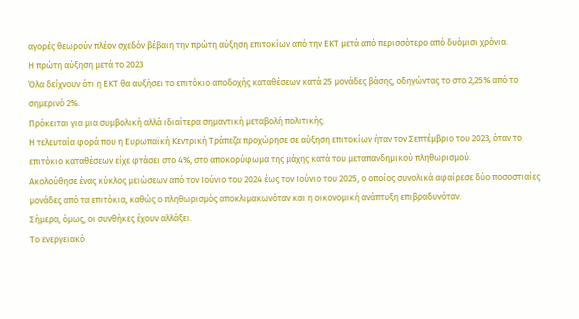αγορές θεωρούν πλέον σχεδόν βέβαιη την πρώτη αύξηση επιτοκίων από την ΕΚΤ μετά από περισσότερο από δυόμισι χρόνια.
Η πρώτη αύξηση μετά το 2023
Όλα δείχνουν ότι η ΕΚΤ θα αυξήσει το επιτόκιο αποδοχής καταθέσεων κατά 25 μονάδες βάσης, οδηγώντας το στο 2,25% από το σημερινό 2%.
Πρόκειται για μια συμβολική αλλά ιδιαίτερα σημαντική μεταβολή πολιτικής.
Η τελευταία φορά που η Ευρωπαϊκή Κεντρική Τράπεζα προχώρησε σε αύξηση επιτοκίων ήταν τον Σεπτέμβριο του 2023, όταν το επιτόκιο καταθέσεων είχε φτάσει στο 4%, στο αποκορύφωμα της μάχης κατά του μεταπανδημικού πληθωρισμού.
Ακολούθησε ένας κύκλος μειώσεων από τον Ιούνιο του 2024 έως τον Ιούνιο του 2025, ο οποίος συνολικά αφαίρεσε δύο ποσοστιαίες μονάδες από τα επιτόκια, καθώς ο πληθωρισμός αποκλιμακωνόταν και η οικονομική ανάπτυξη επιβραδυνόταν.
Σήμερα, όμως, οι συνθήκες έχουν αλλάξει.
Το ενεργειακό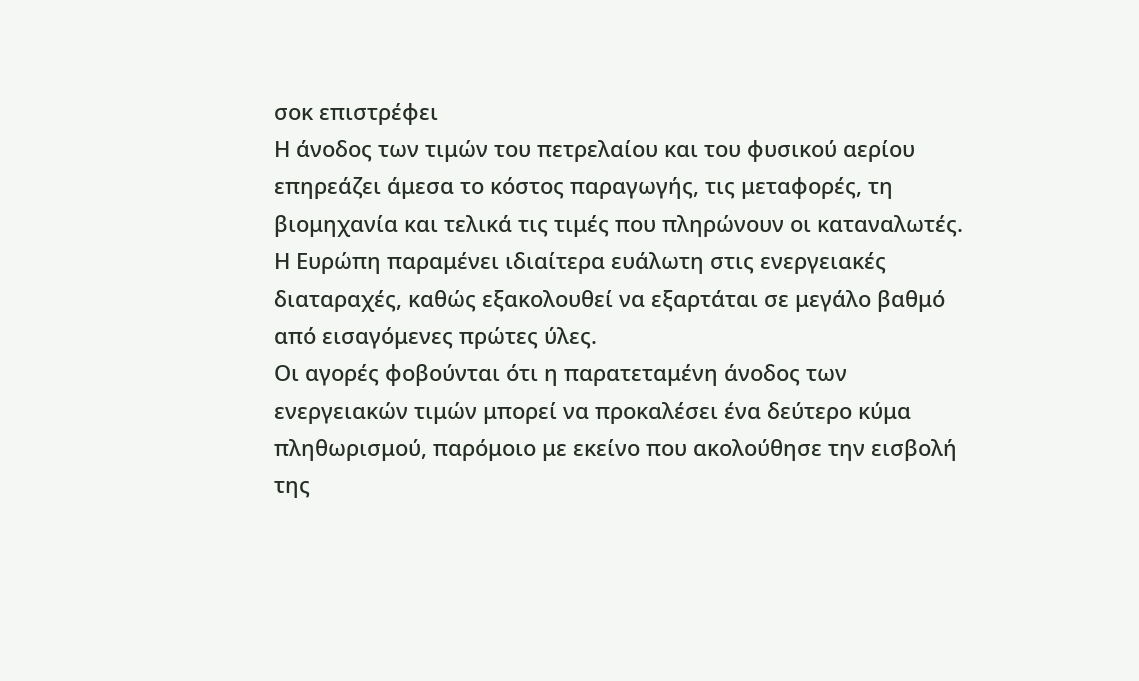σοκ επιστρέφει
Η άνοδος των τιμών του πετρελαίου και του φυσικού αερίου επηρεάζει άμεσα το κόστος παραγωγής, τις μεταφορές, τη βιομηχανία και τελικά τις τιμές που πληρώνουν οι καταναλωτές.
Η Ευρώπη παραμένει ιδιαίτερα ευάλωτη στις ενεργειακές διαταραχές, καθώς εξακολουθεί να εξαρτάται σε μεγάλο βαθμό από εισαγόμενες πρώτες ύλες.
Οι αγορές φοβούνται ότι η παρατεταμένη άνοδος των ενεργειακών τιμών μπορεί να προκαλέσει ένα δεύτερο κύμα πληθωρισμού, παρόμοιο με εκείνο που ακολούθησε την εισβολή της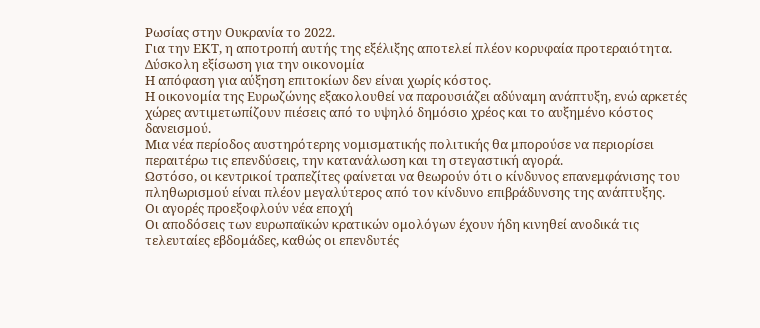Ρωσίας στην Ουκρανία το 2022.
Για την ΕΚΤ, η αποτροπή αυτής της εξέλιξης αποτελεί πλέον κορυφαία προτεραιότητα.
Δύσκολη εξίσωση για την οικονομία
Η απόφαση για αύξηση επιτοκίων δεν είναι χωρίς κόστος.
Η οικονομία της Ευρωζώνης εξακολουθεί να παρουσιάζει αδύναμη ανάπτυξη, ενώ αρκετές χώρες αντιμετωπίζουν πιέσεις από το υψηλό δημόσιο χρέος και το αυξημένο κόστος δανεισμού.
Μια νέα περίοδος αυστηρότερης νομισματικής πολιτικής θα μπορούσε να περιορίσει περαιτέρω τις επενδύσεις, την κατανάλωση και τη στεγαστική αγορά.
Ωστόσο, οι κεντρικοί τραπεζίτες φαίνεται να θεωρούν ότι ο κίνδυνος επανεμφάνισης του πληθωρισμού είναι πλέον μεγαλύτερος από τον κίνδυνο επιβράδυνσης της ανάπτυξης.
Οι αγορές προεξοφλούν νέα εποχή
Οι αποδόσεις των ευρωπαϊκών κρατικών ομολόγων έχουν ήδη κινηθεί ανοδικά τις τελευταίες εβδομάδες, καθώς οι επενδυτές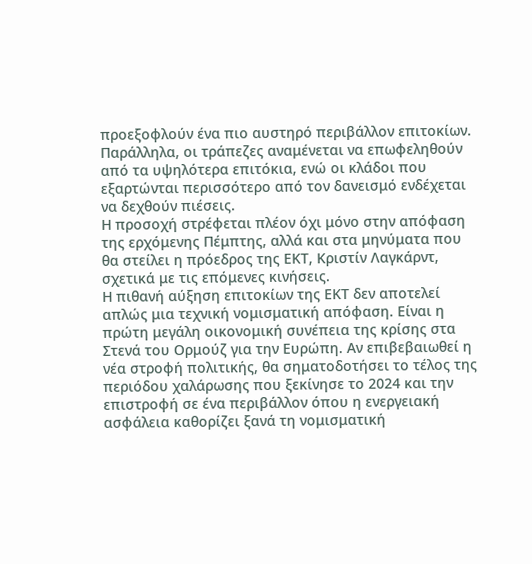προεξοφλούν ένα πιο αυστηρό περιβάλλον επιτοκίων.
Παράλληλα, οι τράπεζες αναμένεται να επωφεληθούν από τα υψηλότερα επιτόκια, ενώ οι κλάδοι που εξαρτώνται περισσότερο από τον δανεισμό ενδέχεται να δεχθούν πιέσεις.
Η προσοχή στρέφεται πλέον όχι μόνο στην απόφαση της ερχόμενης Πέμπτης, αλλά και στα μηνύματα που θα στείλει η πρόεδρος της ΕΚΤ, Κριστίν Λαγκάρντ, σχετικά με τις επόμενες κινήσεις.
Η πιθανή αύξηση επιτοκίων της ΕΚΤ δεν αποτελεί απλώς μια τεχνική νομισματική απόφαση. Είναι η πρώτη μεγάλη οικονομική συνέπεια της κρίσης στα Στενά του Ορμούζ για την Ευρώπη. Αν επιβεβαιωθεί η νέα στροφή πολιτικής, θα σηματοδοτήσει το τέλος της περιόδου χαλάρωσης που ξεκίνησε το 2024 και την επιστροφή σε ένα περιβάλλον όπου η ενεργειακή ασφάλεια καθορίζει ξανά τη νομισματική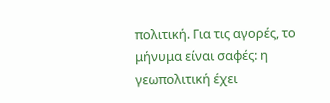πολιτική. Για τις αγορές, το μήνυμα είναι σαφές: η γεωπολιτική έχει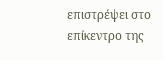επιστρέψει στο επίκεντρο της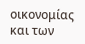οικονομίας και των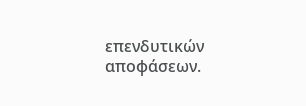επενδυτικών αποφάσεων.